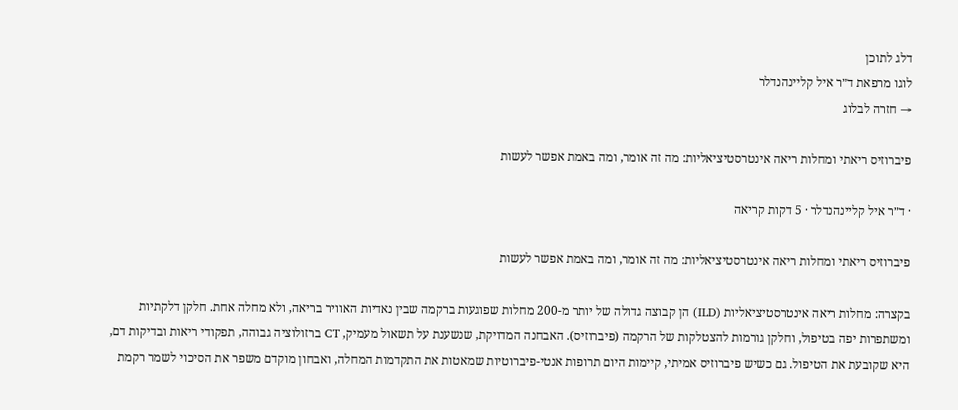דלג לתוכן
לוגו מרפאת ד״ר איל קליינהנדלר
→ חזרה לבלוג

פיברוזיס ריאתי ומחלות ריאה אינטרסטיציאליות: מה זה אומר, ומה באמת אפשר לעשות

· ד״ר איל קליינהנדלר · 5 דקות קריאה

פיברוזיס ריאתי ומחלות ריאה אינטרסטיציאליות: מה זה אומר, ומה באמת אפשר לעשות

בקצרה: מחלות ריאה אינטרסטיציאליות (ILD) הן קבוצה גדולה של יותר מ-200 מחלות שפוגעות ברקמה שבין נאדיות האוויר בריאה, ולא מחלה אחת. חלקן דלקתיות ומשתפרות יפה בטיפול, וחלקן גורמות להצטלקות של הרקמה (פיברוזיס). האבחנה המדויקת, שנשענת על תשאול מעמיק, CT ברזולוציה גבוהה, תפקודי ריאות ובדיקות דם, היא שקובעת את הטיפול. גם כשיש פיברוזיס אמיתי, קיימות היום תרופות אנטי-פיברוטיות שמאטות את התקדמות המחלה, ואבחון מוקדם משפר את הסיכוי לשמר רקמת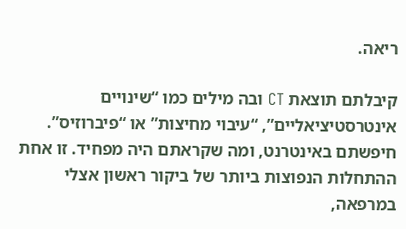ריאה.

קיבלתם תוצאת CT ובה מילים כמו “שינויים אינטרסטיציאליים”, “עיבוי מחיצות” או “פיברוזיס”. חיפשתם באינטרנט, ומה שקראתם היה מפחיד. זו אחת ההתחלות הנפוצות ביותר של ביקור ראשון אצלי במרפאה,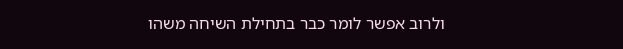ולרוב אפשר לומר כבר בתחילת השיחה משהו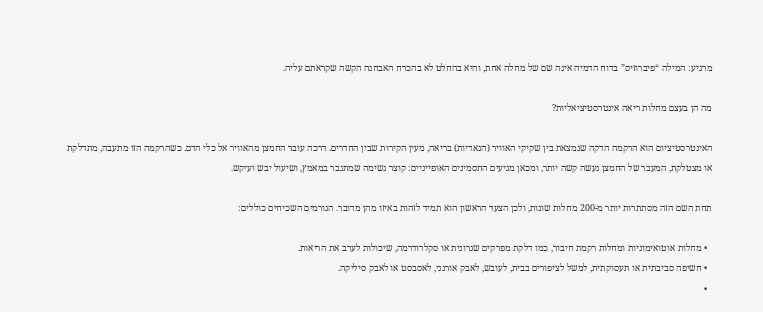מרגיע: המילה “פיברוזיס” בדוח הדמיה אינה שם של מחלה אחת, והיא בהחלט לא בהכרח האבחנה הקשה שקראתם עליה.

מה הן בעצם מחלות ריאה אינטרסטיציאליות?

האינטרסטיציום הוא הרקמה הדקה שנמצאת בין שקיקי האוויר (הנאדיות) בריאה, מעין הקירות שבין החדרים. דרכה עובר החמצן מהאוויר אל כלי הדם. כשהרקמה הזו מתעבה, מתדלקת או מצטלקת, המעבר של החמצן נעשה קשה יותר, ומכאן מגיעים התסמינים האופייניים: קוצר נשימה שמתגבר במאמץ, ושיעול יבש ועיקש.

תחת השם הזה מסתתרות יותר מ-200 מחלות שונות, ולכן הצעד הראשון הוא תמיד לזהות באיזו מהן מדובר. הגורמים השכיחים כוללים:

  • מחלות אוטואימוניות ומחלות רקמת חיבור, כמו דלקת מפרקים שגרונית או סקלרודרמה, שיכולות לערב את הריאות.
  • חשיפה סביבתית או תעסוקתית, למשל לציפורים בבית, לעובש, לאבק אורגני, לאסבסט או לאבק סיליקה.
  •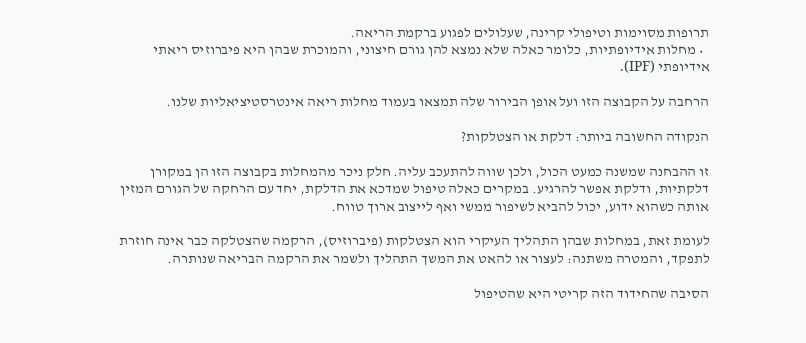תרופות מסוימות וטיפולי קרינה, שעלולים לפגוע ברקמת הריאה.
  • מחלות אידיופתיות, כלומר כאלה שלא נמצא להן גורם חיצוני, והמוכרת שבהן היא פיברוזיס ריאתי אידיופתי (IPF).

הרחבה על הקבוצה הזו ועל אופן הבירור שלה תמצאו בעמוד מחלות ריאה אינטרסטיציאליות שלנו.

הנקודה החשובה ביותר: דלקת או הצטלקות?

זו ההבחנה שמשנה כמעט הכול, ולכן שווה להתעכב עליה. חלק ניכר מהמחלות בקבוצה הזו הן במקורן דלקתיות, ודלקת אפשר להרגיע. במקרים כאלה טיפול שמדכא את הדלקת, יחד עם הרחקה של הגורם המזין אותה כשהוא ידוע, יכול להביא לשיפור ממשי ואף לייצוב ארוך טווח.

לעומת זאת, במחלות שבהן התהליך העיקרי הוא הצטלקות (פיברוזיס), הרקמה שהצטלקה כבר אינה חוזרת לתפקד, והמטרה משתנה: לעצור או להאט את המשך התהליך ולשמר את הרקמה הבריאה שנותרה.

הסיבה שהחידוד הזה קריטי היא שהטיפול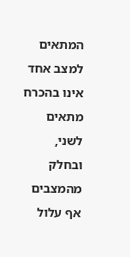המתאים למצב אחד אינו בהכרח מתאים לשני, ובחלק מהמצבים אף עלול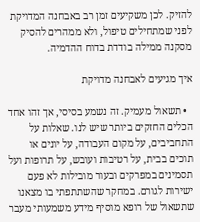להזיק. לכן משקיעים זמן רב באבחנה המדויקת לפני שמתחילים טיפול, ולא ממהרים להסיק מסקנה ממילה בודדת בדוח ההדמיה.

איך מגיעים לאבחנה מדויקת

  • תשאול מעמיק. זה נשמע בסיסי, אך זהו אחד הכלים החזקים ביותר שיש לנו. שאלות על התחביבים, על מקום העבודה, על יונים או תוכים בבית, על רטיבות ועובש, על תרופות ועל תסמינים במפרקים ובעור מובילות לא פעם ישירות לגורם. במחקר שהשתתפתי בו מצאנו שתשאול של רופא מוסיף מידע משמעותי מעבר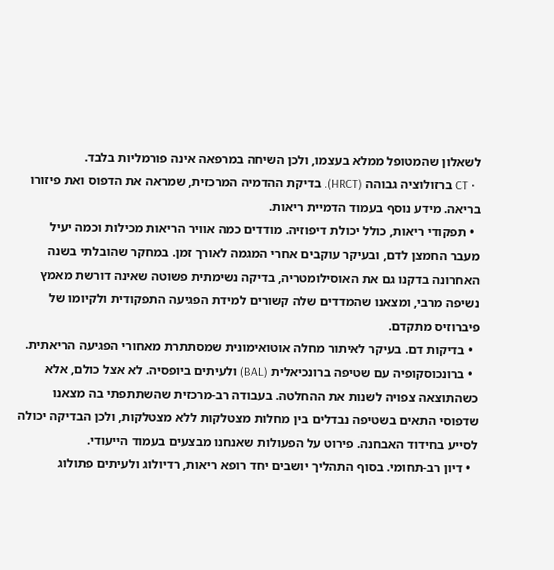לשאלון שהמטופל ממלא בעצמו, ולכן השיחה במרפאה אינה פורמליות בלבד.
  • CT ברזולוציה גבוהה (HRCT). בדיקת ההדמיה המרכזית, שמראה את הדפוס ואת פיזורו בריאה. מידע נוסף בעמוד הדמיית ריאות.
  • תפקודי ריאות, כולל יכולת דיפוזיה. מודדים כמה אוויר הריאות מכילות וכמה יעיל מעבר החמצן לדם, ובעיקר עוקבים אחרי המגמה לאורך זמן. במחקר שהובלתי בשנה האחרונה בדקנו גם את האוסילומטריה, בדיקה נשימתית פשוטה שאינה דורשת מאמץ נשיפה מרבי, ומצאנו שהמדדים שלה קשורים למידת הפגיעה התפקודית ולקיומו של פיברוזיס מתקדם.
  • בדיקות דם. בעיקר לאיתור מחלה אוטואימונית שמסתתרת מאחורי הפגיעה הריאתית.
  • ברונכוסקופיה עם שטיפה ברונכיאלית (BAL) ולעיתים ביופסיה. לא אצל כולם, אלא כשהתוצאה צפויה לשנות את ההחלטה. בעבודה רב-מרכזית שהשתתפתי בה מצאנו שדפוסי התאים בשטיפה נבדלים בין מחלות מצטלקות ללא מצטלקות, ולכן הבדיקה יכולה לסייע בחידוד האבחנה. פירוט על הפעולות שאנחנו מבצעים בעמוד הייעודי.
  • דיון רב-תחומי. בסוף התהליך יושבים יחד רופא ריאות, רדיולוג ולעיתים פתולוג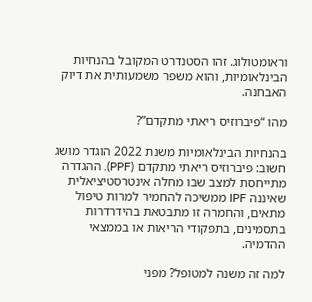וראומטולוג. זהו הסטנדרט המקובל בהנחיות הבינלאומיות, והוא משפר משמעותית את דיוק האבחנה.

מהו “פיברוזיס ריאתי מתקדם”?

בהנחיות הבינלאומיות משנת 2022 הוגדר מושג חשוב: פיברוזיס ריאתי מתקדם (PPF). ההגדרה מתייחסת למצב שבו מחלה אינטרסטיציאלית שאיננה IPF ממשיכה להחמיר למרות טיפול מתאים, והחמרה זו מתבטאת בהידרדרות בתסמינים, בתפקודי הריאות או בממצאי ההדמיה.

למה זה משנה למטופל? מפני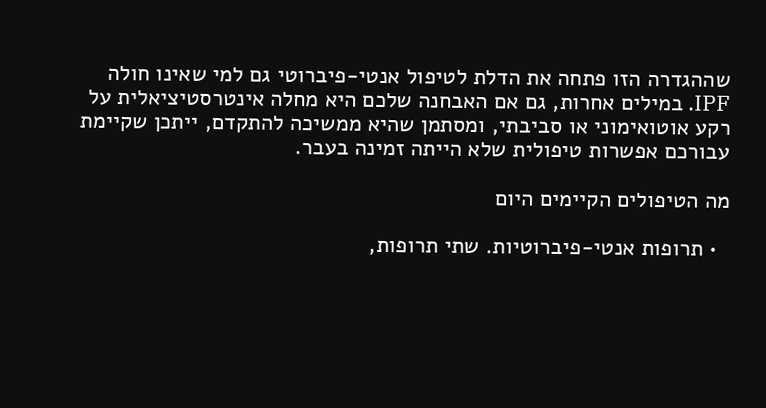שההגדרה הזו פתחה את הדלת לטיפול אנטי-פיברוטי גם למי שאינו חולה IPF. במילים אחרות, גם אם האבחנה שלכם היא מחלה אינטרסטיציאלית על רקע אוטואימוני או סביבתי, ומסתמן שהיא ממשיכה להתקדם, ייתכן שקיימת עבורכם אפשרות טיפולית שלא הייתה זמינה בעבר.

מה הטיפולים הקיימים היום

  • תרופות אנטי-פיברוטיות. שתי תרופות,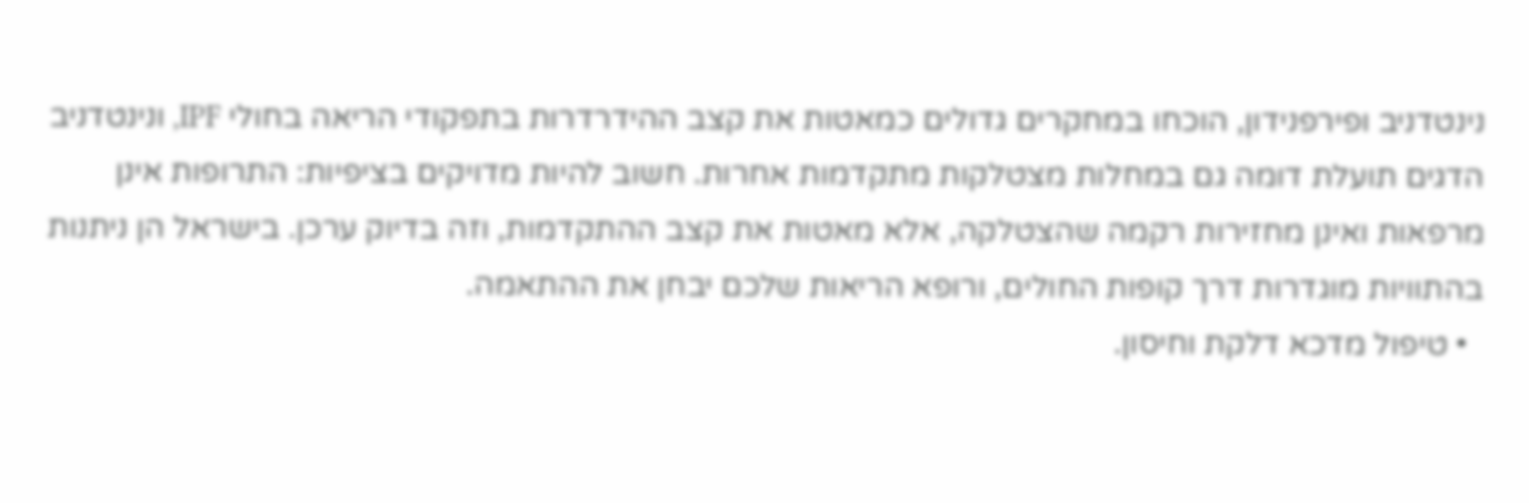נינטדניב ופירפנידון, הוכחו במחקרים גדולים כמאטות את קצב ההידרדרות בתפקודי הריאה בחולי IPF, ונינטדניב הדגים תועלת דומה גם במחלות מצטלקות מתקדמות אחרות. חשוב להיות מדויקים בציפיות: התרופות אינן מרפאות ואינן מחזירות רקמה שהצטלקה, אלא מאטות את קצב ההתקדמות, וזה בדיוק ערכן. בישראל הן ניתנות בהתוויות מוגדרות דרך קופות החולים, ורופא הריאות שלכם יבחן את ההתאמה.
  • טיפול מדכא דלקת וחיסון.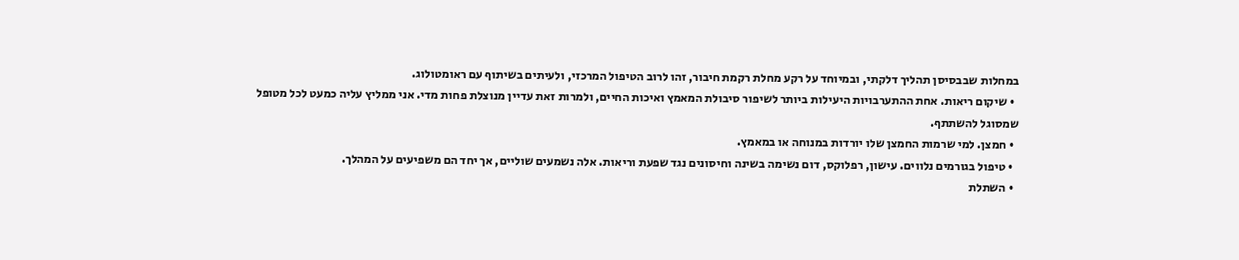במחלות שבבסיסן תהליך דלקתי, ובמיוחד על רקע מחלת רקמת חיבור, זהו לרוב הטיפול המרכזי, ולעיתים בשיתוף עם ראומטולוג.
  • שיקום ריאות. אחת ההתערבויות היעילות ביותר לשיפור סיבולת המאמץ ואיכות החיים, ולמרות זאת עדיין מנוצלת פחות מדי. אני ממליץ עליה כמעט לכל מטופל שמסוגל להשתתף.
  • חמצן. למי שרמות החמצן שלו יורדות במנוחה או במאמץ.
  • טיפול בגורמים נלווים. עישון, רפלוקס, דום נשימה בשינה וחיסונים נגד שפעת וריאות. אלה נשמעים שוליים, אך יחד הם משפיעים על המהלך.
  • השתלת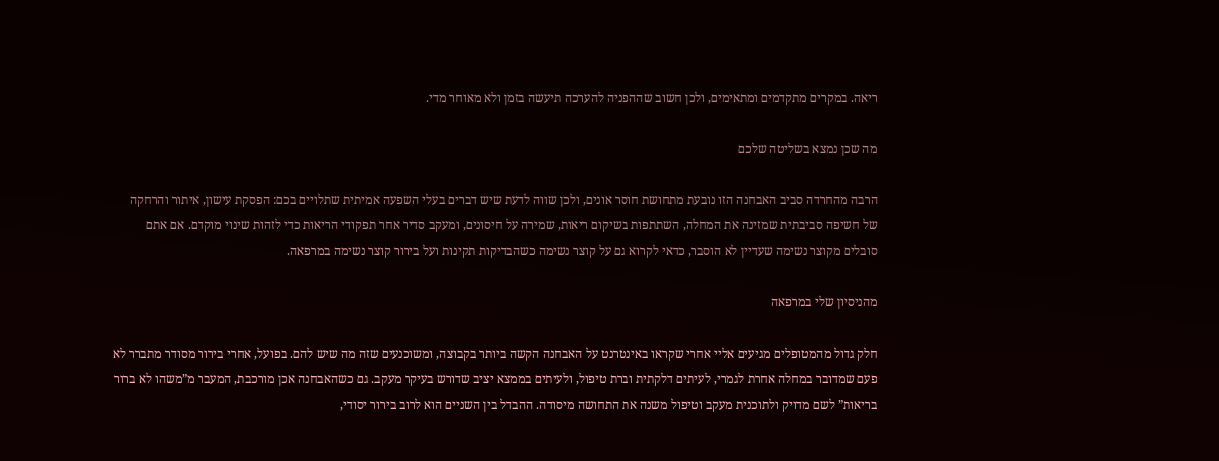ריאה. במקרים מתקדמים ומתאימים, ולכן חשוב שההפניה להערכה תיעשה בזמן ולא מאוחר מדי.

מה שכן נמצא בשליטה שלכם

הרבה מהחרדה סביב האבחנה הזו נובעת מתחושת חוסר אונים, ולכן שווה לדעת שיש דברים בעלי השפעה אמיתית שתלויים בכם: הפסקת עישון, איתור והרחקה של חשיפה סביבתית שמזינה את המחלה, השתתפות בשיקום ריאות, שמירה על חיסונים, ומעקב סדיר אחר תפקודי הריאות כדי לזהות שינוי מוקדם. אם אתם סובלים מקוצר נשימה שעדיין לא הוסבר, כדאי לקרוא גם על קוצר נשימה כשהבדיקות תקינות ועל בירור קוצר נשימה במרפאה.

מהניסיון שלי במרפאה

חלק גדול מהמטופלים מגיעים אליי אחרי שקראו באינטרנט על האבחנה הקשה ביותר בקבוצה, ומשוכנעים שזה מה שיש להם. בפועל, אחרי בירור מסודר מתברר לא פעם שמדובר במחלה אחרת לגמרי, לעיתים דלקתית וברת טיפול, ולעיתים בממצא יציב שדורש בעיקר מעקב. גם כשהאבחנה אכן מורכבת, המעבר מ”משהו לא ברור בריאות” לשם מדויק ולתוכנית מעקב וטיפול משנה את התחושה מיסודה. ההבדל בין השניים הוא לרוב בירור יסודי,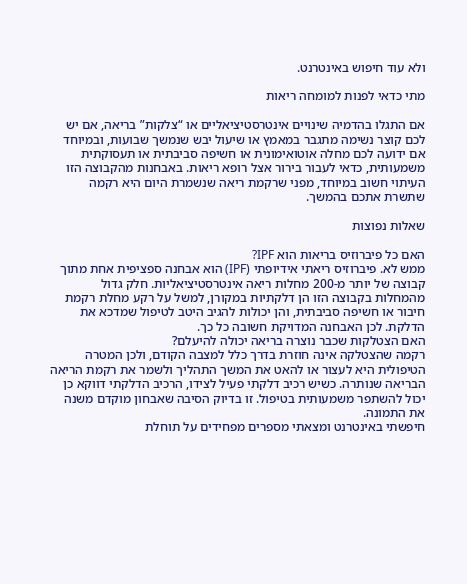ולא עוד חיפוש באינטרנט.

מתי כדאי לפנות למומחה ריאות

אם התגלו בהדמיה שינויים אינטרסטיציאליים או “צלקות” בריאה, אם יש לכם קוצר נשימה מתגבר במאמץ או שיעול יבש שנמשך שבועות, ובמיוחד אם ידועה לכם מחלה אוטואימונית או חשיפה סביבתית או תעסוקתית משמעותית, כדאי לעבור בירור אצל רופא ריאות. באבחנות מהקבוצה הזו העיתוי חשוב במיוחד, מפני שרקמת ריאה שנשמרת היום היא רקמה שתשרת אתכם בהמשך.

שאלות נפוצות

האם כל פיברוזיס בריאות הוא IPF?
ממש לא. פיברוזיס ריאתי אידיופתי (IPF) הוא אבחנה ספציפית אחת מתוך קבוצה של יותר מ-200 מחלות ריאה אינטרסטיציאליות. חלק גדול מהמחלות בקבוצה הזו הן דלקתיות במקורן, למשל על רקע מחלת רקמת חיבור או חשיפה סביבתית, והן יכולות להגיב היטב לטיפול שמדכא את הדלקת. לכן האבחנה המדויקת חשובה כל כך.
האם הצטלקות שכבר נוצרה בריאה יכולה להיעלם?
רקמה שהצטלקה אינה חוזרת בדרך כלל למצבה הקודם, ולכן המטרה הטיפולית היא לעצור או להאט את המשך התהליך ולשמר את רקמת הריאה הבריאה שנותרה. כשיש רכיב דלקתי פעיל לצידו, הרכיב הדלקתי דווקא כן יכול להשתפר משמעותית בטיפול. זו בדיוק הסיבה שאבחון מוקדם משנה את התמונה.
חיפשתי באינטרנט ומצאתי מספרים מפחידים על תוחלת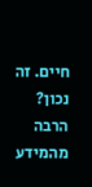חיים. זה נכון?
הרבה מהמידע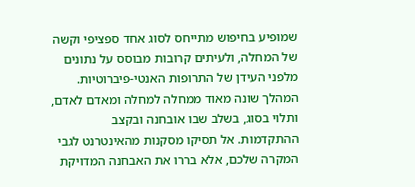שמופיע בחיפוש מתייחס לסוג אחד ספציפי וקשה של המחלה, ולעיתים קרובות מבוסס על נתונים מלפני העידן של התרופות האנטי-פיברוטיות. המהלך שונה מאוד ממחלה למחלה ומאדם לאדם, ותלוי בסוג, בשלב שבו אובחנה ובקצב ההתקדמות. אל תסיקו מסקנות מהאינטרנט לגבי המקרה שלכם, אלא בררו את האבחנה המדויקת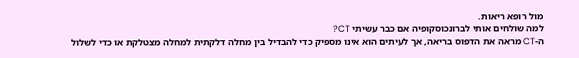מול רופא ריאות.
למה שולחים אותי לברונכוסקופיה אם כבר עשיתי CT?
ה-CT מראה את הדפוס בריאה, אך לעיתים הוא אינו מספיק כדי להבדיל בין מחלה דלקתית למחלה מצטלקת או כדי לשלול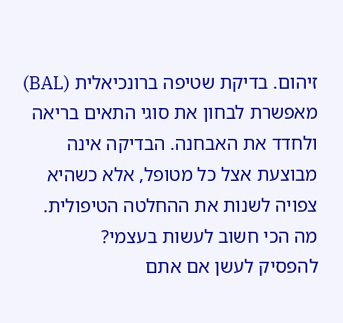זיהום. בדיקת שטיפה ברונכיאלית (BAL) מאפשרת לבחון את סוגי התאים בריאה ולחדד את האבחנה. הבדיקה אינה מבוצעת אצל כל מטופל, אלא כשהיא צפויה לשנות את ההחלטה הטיפולית.
מה הכי חשוב לעשות בעצמי?
להפסיק לעשן אם אתם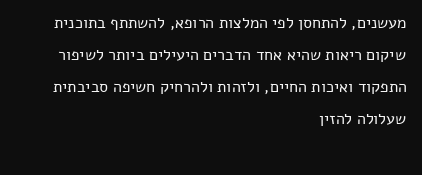מעשנים, להתחסן לפי המלצות הרופא, להשתתף בתוכנית שיקום ריאות שהיא אחד הדברים היעילים ביותר לשיפור התפקוד ואיכות החיים, ולזהות ולהרחיק חשיפה סביבתית שעלולה להזין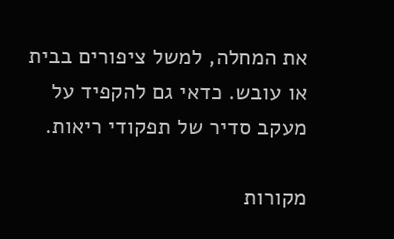את המחלה, למשל ציפורים בבית או עובש. כדאי גם להקפיד על מעקב סדיר של תפקודי ריאות.

מקורות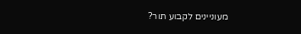מעוניינים לקבוע תור?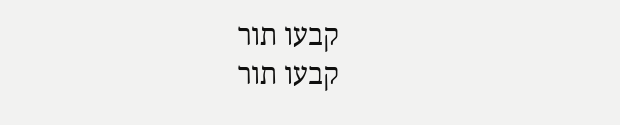קבעו תור
קבעו תור